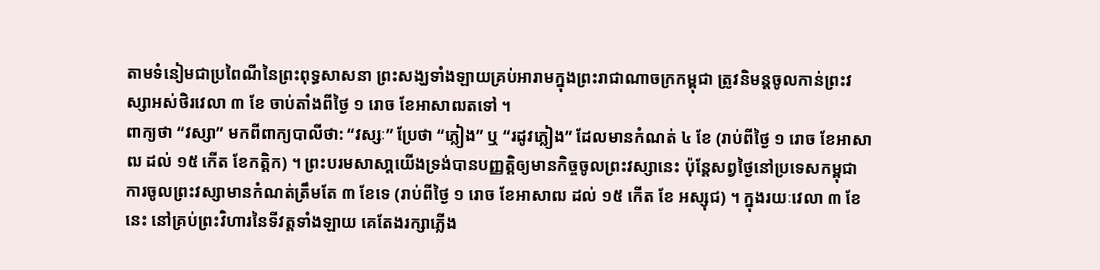តាមទំនៀមជាប្រពៃណីនៃព្រះពុទ្ធសាសនា ព្រះសង្ឃទាំងឡាយគ្រប់អារាមក្នុងព្រះរាជាណាចក្រកម្ពុជា ត្រូវនិមន្តចូលកាន់ព្រះវស្សាអស់ថិរវេលា ៣ ខែ ចាប់តាំងពីថ្ងៃ ១ រោច ខែអាសាឍតទៅ ។
ពាក្យថា “វស្សា” មកពីពាក្យបាលីថា: “វស្សៈ” ប្រែថា “ភ្លៀង” ឬ “រដូវភ្លៀង” ដែលមានកំណត់ ៤ ខែ (រាប់ពីថ្ងៃ ១ រោច ខែអាសាឍ ដល់ ១៥ កើត ខែកត្តិក) ។ ព្រះបរមសាសា្តយើងទ្រង់បានបញ្ញតិ្តឲ្យមានកិច្ចចូលព្រះវស្សានេះ ប៉ុន្តែសព្វថ្ងៃនៅប្រទេសកម្ពុជា ការចូលព្រះវស្សាមានកំណត់ត្រឹមតែ ៣ ខែទេ (រាប់ពីថ្ងៃ ១ រោច ខែអាសាឍ ដល់ ១៥ កើត ខែ អស្សុជ) ។ ក្នុងរយៈវេលា ៣ ខែនេះ នៅគ្រប់ព្រះវិហារនៃទីវត្តទាំងឡាយ គេតែងរក្សាភ្លើង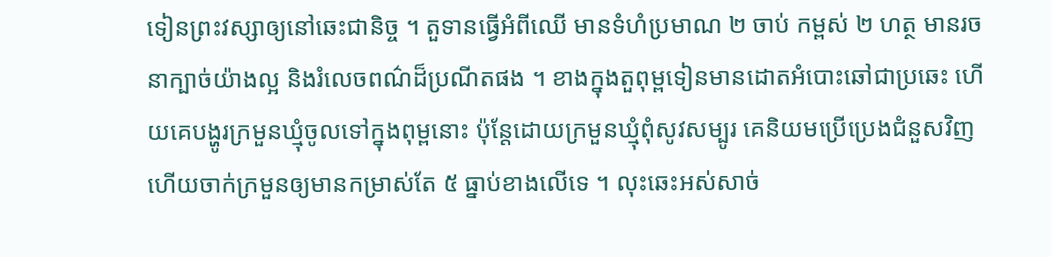ទៀនព្រះវស្សាឲ្យនៅឆេះជានិច្ច ។ តួទានធ្វើអំពីឈើ មានទំហំប្រមាណ ២ ចាប់ កម្ពស់ ២ ហត្ថ មានរចនាក្បាច់យ៉ាងល្អ និងរំលេចពណ៌ដ៏ប្រណីតផង ។ ខាងក្នុងតួពុម្ពទៀនមានដោតអំបោះឆៅជាប្រឆេះ ហើយគេបង្ហូរក្រមួនឃ្មុំចូលទៅក្នុងពុម្ពនោះ ប៉ុន្តែដោយក្រមួនឃ្មុំពុំសូវសម្បូរ គេនិយមប្រើប្រេងជំនួសវិញ ហើយចាក់ក្រមួនឲ្យមានកម្រាស់តែ ៥ ធ្នាប់ខាងលើទេ ។ លុះឆេះអស់សាច់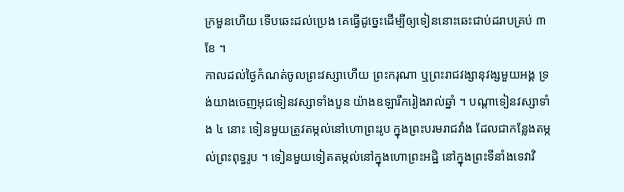ក្រមួនហើយ ទើបឆេះដល់ប្រេង គេធ្វើដូច្នេះដើម្បីឲ្យទៀននោះឆេះជាប់ដរាបគ្រប់ ៣ ខែ ។
កាលដល់ថ្ងៃកំណត់ចូលព្រះវស្សាហើយ ព្រះករុណា ឬព្រះរាជវង្សានុវង្សមួយអង្គ ទ្រង់យាងចេញអុជទៀនវស្សាទាំងបួន យ៉ាងឧឡារឹករៀងរាល់ឆ្នាំ ។ បណ្ដាទៀនវស្សាទាំង ៤ នោះ ទៀនមួយត្រូវតម្កល់នៅហោព្រះរូប ក្នុងព្រះបរមរាជវាំង ដែលជាកន្លែងតម្កល់ព្រះពុទ្ធរូប ។ ទៀនមួយទៀតតម្កល់នៅក្នុងហោព្រះអដ្ឋិ នៅក្នុងព្រះទីនាំងទេវាវិ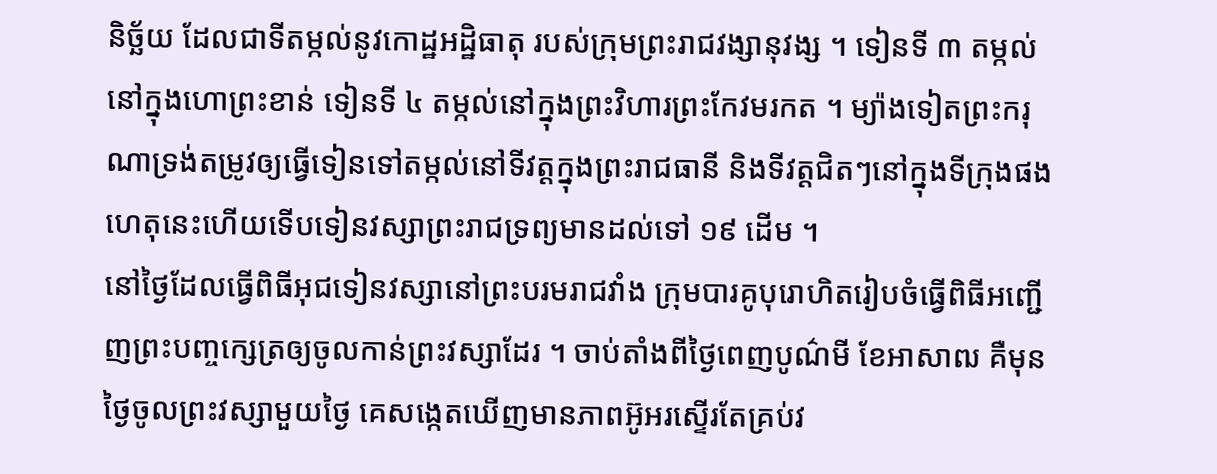និច្ឆ័យ ដែលជាទីតម្កល់នូវកោដ្ឋអដ្ឋិធាតុ របស់ក្រុមព្រះរាជវង្សានុវង្ស ។ ទៀនទី ៣ តម្កល់នៅក្នុងហោព្រះខាន់ ទៀនទី ៤ តម្កល់នៅក្នុងព្រះវិហារព្រះកែវមរកត ។ ម្យ៉ាងទៀតព្រះករុណាទ្រង់តម្រូវឲ្យធ្វើទៀនទៅតម្កល់នៅទីវត្តក្នុងព្រះរាជធានី និងទីវត្តជិតៗនៅក្នុងទីក្រុងផង ហេតុនេះហើយទើបទៀនវស្សាព្រះរាជទ្រព្យមានដល់ទៅ ១៩ ដើម ។
នៅថ្ងៃដែលធ្វើពិធីអុជទៀនវស្សានៅព្រះបរមរាជវាំង ក្រុមបារគូបុរោហិតរៀបចំធ្វើពិធីអញ្ជើញព្រះបញ្ចក្សេត្រឲ្យចូលកាន់ព្រះវស្សាដែរ ។ ចាប់តាំងពីថ្ងៃពេញបូណ៌មី ខែអាសាឍ គឺមុនថ្ងៃចូលព្រះវស្សាមួយថ្ងៃ គេសង្កេតឃើញមានភាពអ៊ូអរស្ទើរតែគ្រប់វ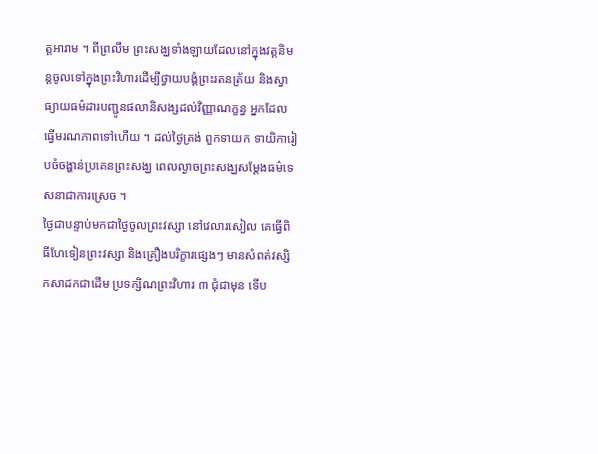ត្តអារាម ។ ពីព្រលឹម ព្រះសង្ឃទាំងឡាយដែលនៅក្នុងវត្តនិមន្តចូលទៅក្នុងព្រះវិហារដើម្បីថ្វាយបង្គំព្រះរតនត្រ័យ និងស្វាធ្យាយធម៌ដារបញ្ជូនផលានិសង្សដល់វិញ្ញាណក្ខន្ធ អ្នកដែលធ្វើមរណភាពទៅហើយ ។ ដល់ថ្ងៃត្រង់ ពួកទាយក ទាយិការៀបចំចង្ហាន់ប្រគេនព្រះសង្ឃ ពេលល្ងាចព្រះសង្ឃសម្ដែងធម៌ទេសនាជាការស្រេច ។
ថ្ងៃជាបន្ទាប់មកជាថ្ងៃចូលព្រះវស្សា នៅវេលារសៀល គេធ្វើពិធីហែទៀនព្រះវស្សា និងគ្រឿងបរិក្ខារផ្សេងៗ មានសំពត់វស្សិកសាដកជាដើម ប្រទក្សិណព្រះវិហារ ៣ ជុំជាមុន ទើប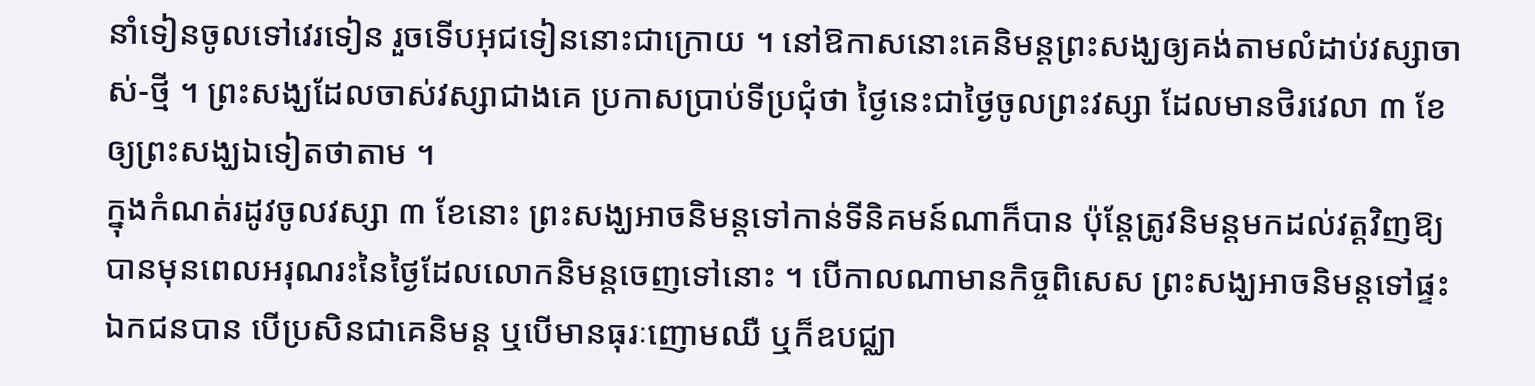នាំទៀនចូលទៅវេរទៀន រួចទើបអុជទៀននោះជាក្រោយ ។ នៅឱកាសនោះគេនិមន្តព្រះសង្ឃឲ្យគង់តាមលំដាប់វស្សាចាស់-ថ្មី ។ ព្រះសង្ឃដែលចាស់វស្សាជាងគេ ប្រកាសប្រាប់ទីប្រជុំថា ថ្ងៃនេះជាថ្ងៃចូលព្រះវស្សា ដែលមានថិរវេលា ៣ ខែ ឲ្យព្រះសង្ឃឯទៀតថាតាម ។
ក្នុងកំណត់រដូវចូលវស្សា ៣ ខែនោះ ព្រះសង្ឃអាចនិមន្តទៅកាន់ទីនិគមន៍ណាក៏បាន ប៉ុន្តែត្រូវនិមន្តមកដល់វត្តវិញឱ្យបានមុនពេលអរុណរះនៃថ្ងៃដែលលោកនិមន្តចេញទៅនោះ ។ បើកាលណាមានកិច្ចពិសេស ព្រះសង្ឃអាចនិមន្តទៅផ្ទះឯកជនបាន បើប្រសិនជាគេនិមន្ដ ឬបើមានធុរៈញោមឈឺ ឬក៏ឧបជ្ឈា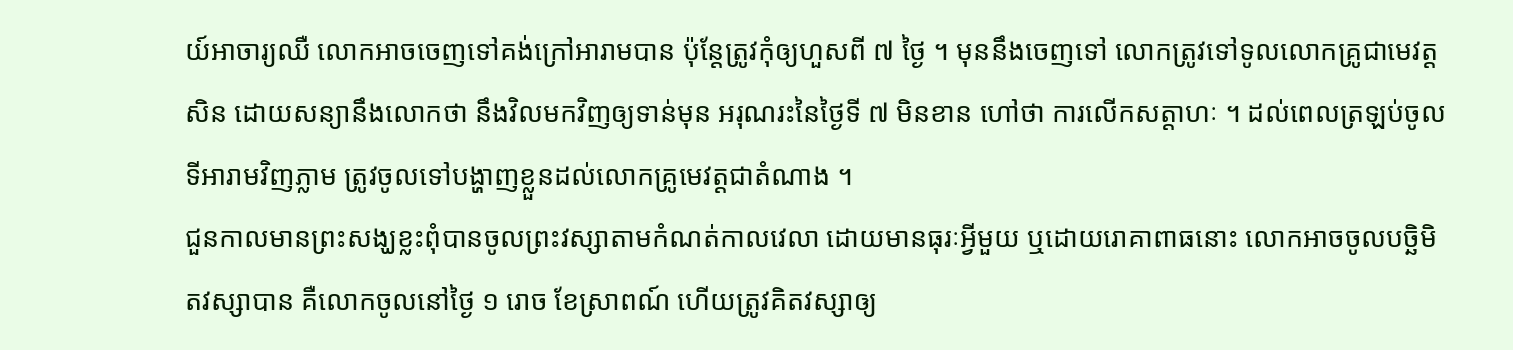យ៍អាចារ្យឈឺ លោកអាចចេញទៅគង់ក្រៅអារាមបាន ប៉ុន្តែត្រូវកុំឲ្យហួសពី ៧ ថ្ងៃ ។ មុននឹងចេញទៅ លោកត្រូវទៅទូលលោកគ្រូជាមេវត្តសិន ដោយសន្យានឹងលោកថា នឹងវិលមកវិញឲ្យទាន់មុន អរុណរះនៃថ្ងៃទី ៧ មិនខាន ហៅថា ការលើកសត្តាហៈ ។ ដល់ពេលត្រឡប់ចូលទីអារាមវិញភ្លាម ត្រូវចូលទៅបង្ហាញខ្លួនដល់លោកគ្រូមេវត្តជាតំណាង ។
ជួនកាលមានព្រះសង្ឃខ្លះពុំបានចូលព្រះវស្សាតាមកំណត់កាលវេលា ដោយមានធុរៈអ្វីមួយ ឬដោយរោគាពាធនោះ លោកអាចចូលបច្ឆិមិតវស្សាបាន គឺលោកចូលនៅថ្ងៃ ១ រោច ខែស្រាពណ៍ ហើយត្រូវគិតវស្សាឲ្យ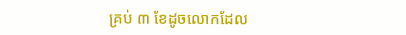គ្រប់ ៣ ខែដូចលោកដែល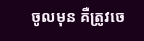ចូលមុន គឺត្រូវចេ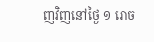ញវិញនៅថ្ងៃ ១ រោច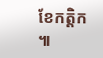ខែកត្តិក ៕